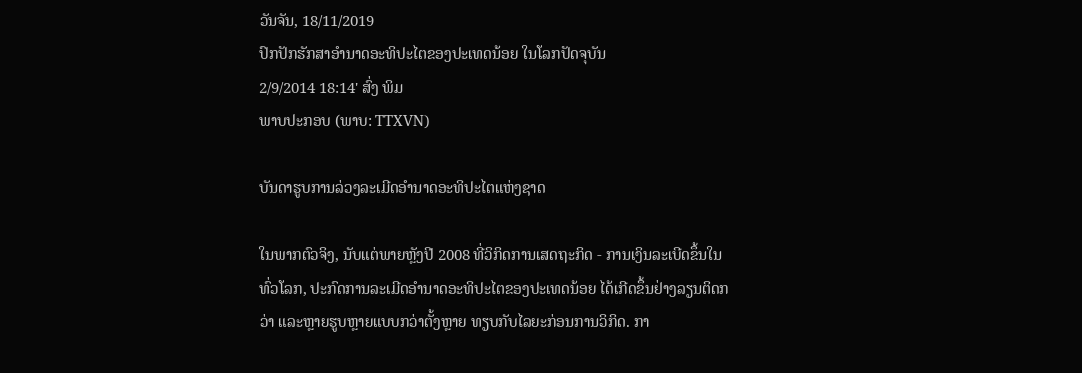ວັນຈັນ, 18/11/2019
ປົກປັກຮັກສາອຳນາດອະທິປະໄຕຂອງປະເທດນ້ອຍ ໃນໂລກປັດຈຸບັນ
2/9/2014 18:14' ສົ່ງ ພິມ
ພາບປະກອບ (ພາບ: TTXVN)

ບັນດາຮູບການລ່ວງລະເມີດອຳນາດອະທິປະໄຕແຫ່ງຊາດ

ໃນພາກຕົວຈິງ, ນັບແຕ່ພາຍຫຼັງປີ 2008 ທີ່ວິກິດການເສດຖະກິດ - ການເງິນລະເບີດຂຶ້ນໃນທົ່ວໂລກ, ປະກົດການລະເມີດອຳນາດອະທິປະໄຕຂອງປະເທດນ້ອຍ ໄດ້ເກີດຂຶ້ນຢ່າງລຽນຕິດກວ່າ ແລະຫຼາຍຮູບຫຼາຍແບບກວ່າຕັ້ງຫຼາຍ ທຽບກັບໄລຍະກ່ອນການວິກິດ. ກາ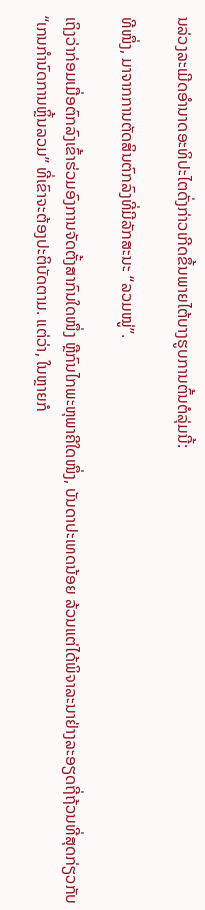ນລ່ວງລະເມີດອຳນາດອະທິປະໄຕດັ່ງກ່າວເກີດຂຶ້ນພາຍໄຕ້ບາງຮູບການຕົ້ນຕໍລຸ່ມນີ້:

ທີໜຶ່ງ, ມາຈາກການຕັດສິນຕົກລົງທີ່ມີລັກສະນະ “ລວມໝູ່”.

ເຖິງວ່າກ່ອມເມື່ອຕົກລົງເຂົ້າຮ່ວມອົງການຈັດຕັ້ງສາກົນໃດໜຶ່ງ ຫຼືກົນໄກພະຫຸພາຄີໃດໜຶ່ງ, ບັນດາປະເທດນ້ອຍ ລ້ວນແຕ່ໄດ້ພິຈາລະນາຢ່າງລະອຽດຖີ່ຖ້ວນທີ່ສຸດກ່ຽວກັບ “ເກນກຳນົດການຫຼິ້ນລວມ” ທີ່ເຂົາຈະຕ້ອງປະຕິບັດຕາມ. ແຕ່ວ່າ, ໃນຫຼາຍກໍ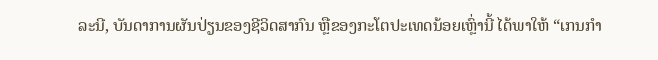ລະນີ, ບັນດາການຜັນປ່ຽນຂອງຊີວິດສາກົນ ຫຼືຂອງກະໂຕປະເທດນ້ອຍເຫຼົ່ານີ້ ໄດ້ພາໃຫ້ “ເກນກຳ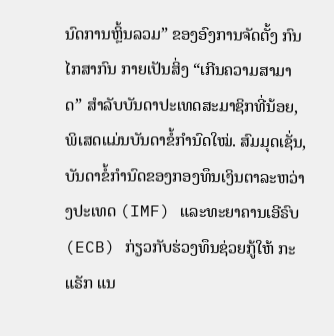ນົດການຫຼິ້ນລວມ” ຂອງອົງການຈັດຕັ້ງ ກົນໄກສາກົນ ກາຍເປັນສິ່ງ “ເກີນຄວາມສາມາດ” ສຳລັບບັນດາປະເທດສະມາຊິກທີ່ນ້ອຍ, ພິເສດແມ່ນບັນດາຂໍ້ກຳນົດໃໝ່. ສົມມຸດເຊັ່ນ, ບັນດາຂໍ້ກຳນົດຂອງກອງທຶນເງິນຕາລະຫວ່າງປະເທດ (IMF) ແລະທະຍາຄານເອີຣົບ (ECB) ກ່ຽວກັບຮ່ວງທຶນຊ່ວຍກູ້ໃຫ້ ກະແຣັກ ແນ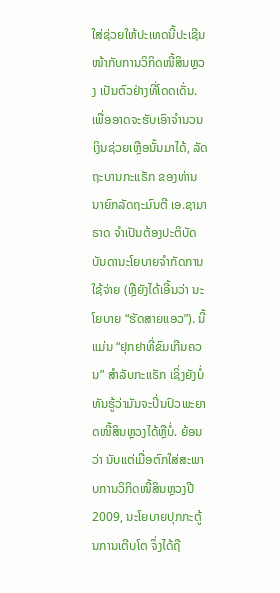ໃສ່ຊ່ວຍໃຫ້ປະເທດນີ້ປະເຊີນໜ້າກັບການວິກິດໜີ້ສິນຫຼວງ ເປັນຕົວຢ່າງທີ່ໂດດເດັ່ນ. ເພື່ອອາດຈະຮັບເອົາຈຳນວນເງິນຊ່ວຍເຫຼືອນັ້ນມາໄດ້, ລັດຖະບານກະແຣັກ ຂອງທ່ານນາຍົກລັດຖະມົນຕີ ເອ.ຊາມາຣາດ ຈຳເປັນຕ້ອງປະຕິບັດບັນດານະໂຍບາຍຈຳກັດການໃຊ້ຈ່າຍ (ຫຼືຍັງໄດ້ເອີ້ນວ່າ ນະໂຍບາຍ “ຮັດສາຍແອວ”). ນີ້ແມ່ນ “ຢຸກຢາທີ່ຂົມເກີນຄວນ” ສຳລັບກະແຣັກ ເຊິ່ງຍັງບໍ່ທັນຮູ້ວ່າມັນຈະປິ່ນປົວພະຍາດໜີ້ສິນຫຼວງໄດ້ຫຼືບໍ່. ຍ້ອນວ່າ ນັບແຕ່ເມື່ອຕົກໃສ່ສະພາບການວິກິດໜີ້ສິນຫຼວງປີ 2009, ນະໂຍບາຍປຸກກະຕູ້ນການເຕີບໂຕ ຈຶ່ງໄດ້ຖື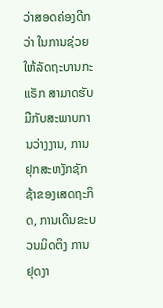ວ່າສອດຄ່ອງດີກວ່າ ໃນການຊ່ວຍໃຫ້ລັດຖະບານກະແຣັກ ສາມາດຮັບມືກັບສະພາບການວ່າງງານ, ການຢຸກສະຫງັກຊັກຊ້າຂອງເສດຖະກິດ, ການເດີນຂະບວນມິດຕິງ ການຢຸດງາ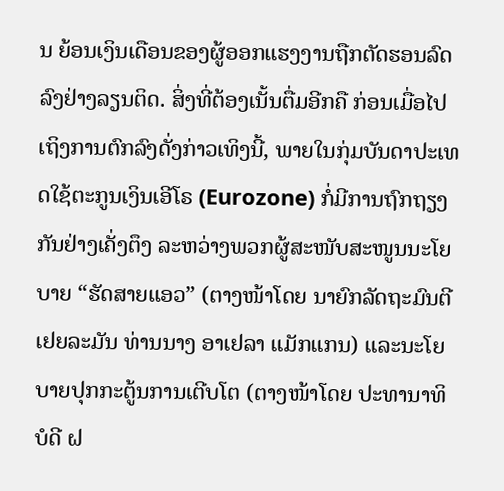ນ ຍ້ອນເງິນເດືອນຂອງຜູ້ອອກແຮງງານຖືກຕັດຮອນລົດລົງຢ່າງລຽນຕິດ. ສິ່ງທີ່ຕ້ອງເນັ້ນຕື່ມອີກຄື ກ່ອນເມື່ອໄປເຖິງການຕົກລົງດັ່ງກ່າວເທິງນີ້, ພາຍໃນກຸ່ມບັນດາປະເທດໃຊ້ຕະກູນເງິນເອີໂຣ (Eurozone) ກໍ່ມີການຖົກຖຽງກັນຢ່າງເຄັ່ງຕຶງ ລະຫວ່າງພວກຜູ້ສະໜັບສະໜູນນະໂຍບາຍ “ຮັດສາຍແອວ” (ຕາງໜ້າໂດຍ ນາຍົກລັດຖະມົນຕີເຢຍລະມັນ ທ່ານນາງ ອາເຢລາ ແມັກແກນ) ແລະນະໂຍບາຍປຸກກະຕູ້ນການເຕີບໂຕ (ຕາງໜ້າໂດຍ ປະທານາທິບໍດີ ຝ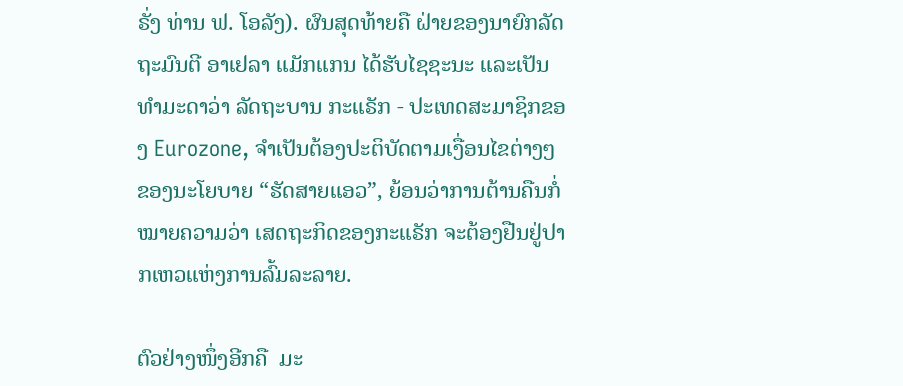ຣັ່ງ ທ່ານ ຟ. ໂອລັງ). ຜົນສຸດທ້າຍຄື ຝ່າຍຂອງນາຍົກລັດຖະມົນຕີ ອາເຢລາ ແມັກແກນ ໄດ້ຮັບໄຊຊະນະ ແລະເປັນທຳມະດາວ່າ ລັດຖະບານ ກະແຣັກ - ປະເທດສະມາຊິກຂອງ Eurozone, ຈຳເປັນຕ້ອງປະຕິບັດຕາມເງື່ອນໄຂຕ່າງໆຂອງນະໂຍບາຍ “ຮັດສາຍແອວ”, ຍ້ອນວ່າການຕ້ານຄືນກໍ່ໝາຍຄວາມວ່າ ເສດຖະກິດຂອງກະແຣັກ ຈະຕ້ອງຢືນຢູ່ປາກເຫວແຫ່ງການລົ້ມລະລາຍ.

ຕົວຢ່າງໜຶ່ງອີກຄື  ມະ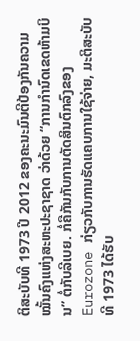ຕິສະບັບທີ 1973 ປີ 2012 ຂອງຄະນະມົນຕີປ້ອງກັນຄວາມໝັ້ນຄົງແຫ່ງສະຫະປະຊາຊາດ ວ່າດ້ວຍ “ການກຳນົດເຂດຫ້າມບິນ” ຕໍ່ກັບລີເບຍ. ກໍ່ຄືກັນກັບການຕັດສິນຕົກລົງຂອງ Eurozone ກ່ຽວກັບການຮັດແຄບການໃຊ້ຈ່າຍ, ມະຕິສະບັບທີ 1973 ໄດ້ຮັບ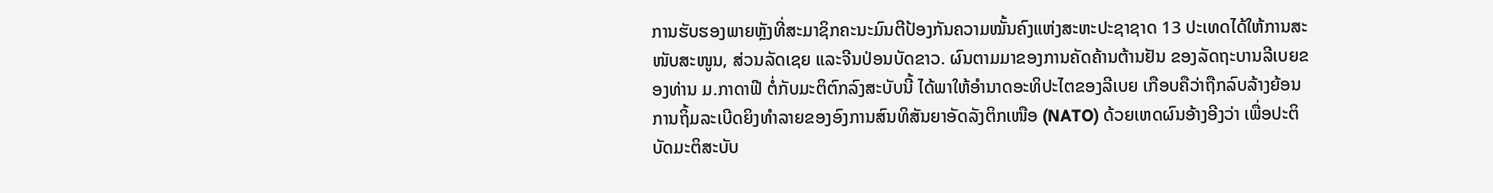ການຮັບຮອງພາຍຫຼັງທີ່ສະມາຊິກຄະນະມົນຕີປ້ອງກັນຄວາມໝັ້ນຄົງແຫ່ງສະຫະປະຊາຊາດ 13 ປະເທດໄດ້ໃຫ້ການສະໜັບສະໜູນ, ສ່ວນລັດເຊຍ ແລະຈີນປ່ອນບັດຂາວ. ຜົນຕາມມາຂອງການຄັດຄ້ານຕ້ານຢັນ ຂອງລັດຖະບານລີເບຍຂອງທ່ານ ມ.ກາດາຟີ ຕໍ່ກັບມະຕິຕົກລົງສະບັບນີ້ ໄດ້ພາໃຫ້ອຳນາດອະທິປະໄຕຂອງລີເບຍ ເກືອບຄືວ່າຖືກລົບລ້າງຍ້ອນການຖິ້ມລະເບີດຍິງທຳລາຍຂອງອົງການສົນທິສັນຍາອັດລັງຕິກເໜືອ (NATO) ດ້ວຍເຫດຜົນອ້າງອີງວ່າ ເພື່ອປະຕິບັດມະຕິສະບັບ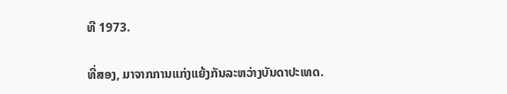ທີ 1973.

ທີ່ສອງ, ມາຈາກການແກ່ງແຍ້ງກັນລະຫວ່າງບັນດາປະເທດ.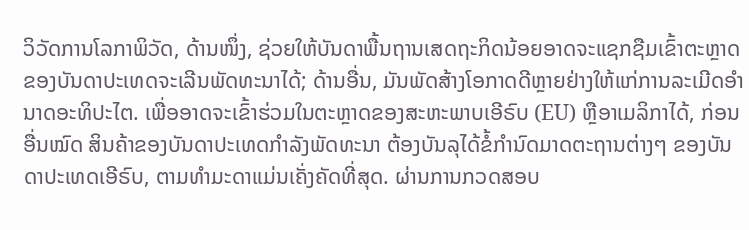ວິວັດການໂລກາພິວັດ, ດ້ານໜຶ່ງ, ຊ່ວຍໃຫ້ບັນດາພື້ນຖານເສດຖະກິດນ້ອຍອາດຈະແຊກຊືມເຂົ້າຕະຫຼາດຂອງບັນດາປະເທດຈະເລີນພັດທະນາໄດ້; ດ້ານອື່ນ, ມັນພັດສ້າງໂອກາດດີຫຼາຍຢ່າງໃຫ້ແກ່ການລະເມີດອຳນາດອະທິປະໄຕ. ເພື່ອອາດຈະເຂົ້າຮ່ວມໃນຕະຫຼາດຂອງສະຫະພາບເອີຣົບ (EU) ຫຼືອາເມລິກາໄດ້, ກ່ອນອື່ນໝົດ ສິນຄ້າຂອງບັນດາປະເທດກຳລັງພັດທະນາ ຕ້ອງບັນລຸໄດ້ຂໍ້ກຳນົດມາດຕະຖານຕ່າງໆ ຂອງບັນດາປະເທດເອີຣົບ, ຕາມທຳມະດາແມ່ນເຄັ່ງຄັດທີ່ສຸດ. ຜ່ານການກວດສອບ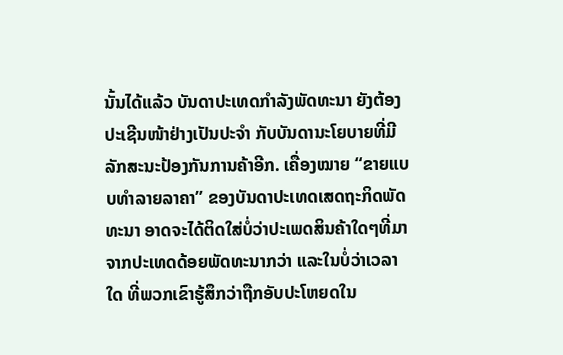ນັ້ນໄດ້ແລ້ວ ບັນດາປະເທດກຳລັງພັດທະນາ ຍັງຕ້ອງປະເຊີນໜ້າຢ່າງເປັນປະຈຳ ກັບບັນດານະໂຍບາຍທີ່ມີລັກສະນະປ້ອງກັນການຄ້າອີກ. ເຄື່ອງໝາຍ “ຂາຍແບບທຳລາຍລາຄາ” ຂອງບັນດາປະເທດເສດຖະກິດພັດທະນາ ອາດຈະໄດ້ຕິດໃສ່ບໍ່ວ່າປະເພດສິນຄ້າໃດໆທີ່ມາຈາກປະເທດດ້ອຍພັດທະນາກວ່າ ແລະໃນບໍ່ວ່າເວລາໃດ ທີ່ພວກເຂົາຮູ້ສຶກວ່າຖືກອັບປະໂຫຍດໃນ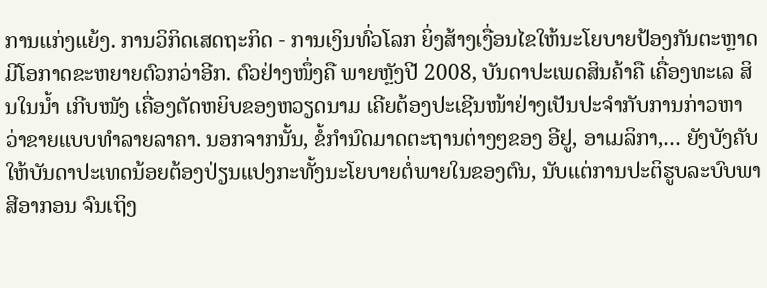ການແກ່ງແຍ້ງ. ການວິກິດເສດຖະກິດ - ການເງິນທົ່ວໂລກ ຍິ່ງສ້າງເງື່ອນໄຂໃຫ້ນະໂຍບາຍປ້ອງກັນຕະຫຼາດມີໂອກາດຂະຫຍາຍຕົວກວ່າອີກ. ຕົວຢ່າງໜຶ່ງຄື ພາຍຫຼັງປີ 2008, ບັນດາປະເພດສິນຄ້າຄື ເຄື່ອງທະເລ ສິນໃນນ້ຳ ເກີບໜັງ ເຄື່ອງຕັດຫຍິບຂອງຫວຽດນາມ ເຄີຍຕ້ອງປະເຊີນໜ້າຢ່າງເປັນປະຈຳກັບການກ່າວຫາວ່າຂາຍແບບທຳລາຍລາຄາ. ນອກຈາກນັ້ນ, ຂໍ້ກຳນົດມາດຕະຖານຕ່າງໆຂອງ ອີຢູ, ອາເມລິກາ,… ຍັງບັງຄັບໃຫ້ບັນດາປະເທດນ້ອຍຕ້ອງປ່ຽນແປງກະທັ້ງນະໂຍບາຍຕໍ່ພາຍໃນຂອງຕົນ, ນັບແຕ່ການປະຕິຮູບລະບົບພາສີອາກອນ ຈົນເຖິງ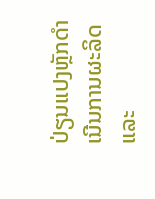ປ່ຽນແປງຫຼັກດຳເນີນການຜະລິດ ແລະ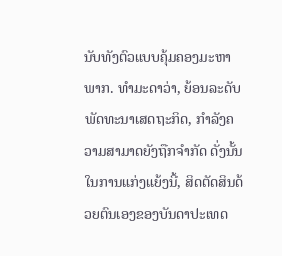ນັບທັງຕົວແບບຄຸ້ມຄອງມະຫາພາກ. ທຳມະດາວ່າ, ຍ້ອນລະດັບພັດທະນາເສດຖະກິດ, ກຳລັງຄວາມສາມາດຍັງຖືກຈຳກັດ ດັ່ງນັ້ນໃນການແກ່ງແຍ້ງນີ້, ສິດຕັດສິນດ້ວຍຕົນເອງຂອງບັນດາປະເທດ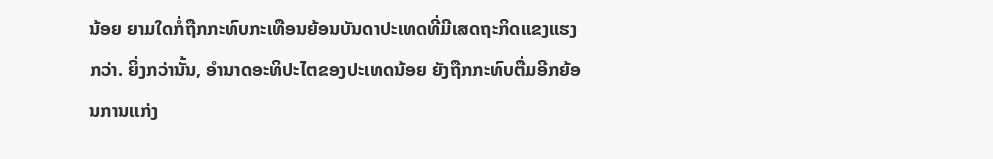ນ້ອຍ ຍາມໃດກໍ່ຖືກກະທົບກະເທືອນຍ້ອນບັນດາປະເທດທີ່ມີເສດຖະກິດແຂງແຮງກວ່າ. ຍິ່ງກວ່ານັ້ນ, ອຳນາດອະທິປະໄຕຂອງປະເທດນ້ອຍ ຍັງຖືກກະທົບຕື່ມອີກຍ້ອນການແກ່ງ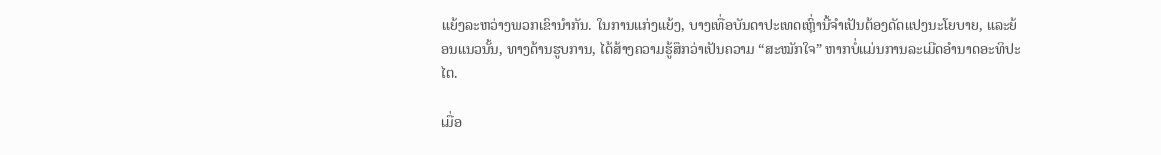ແຍ້ງລະຫວ່າງພວກເຂົານຳກັນ. ໃນການແກ່ງແຍ້ງ, ບາງເທື່ອບັນດາປະເທດເຫຼົ່ານີ້ຈຳເປັນຕ້ອງດັດແປງນະໂຍບາຍ, ແລະຍ້ອນແນວນັ້ນ, ທາງດ້ານຮູບການ, ໄດ້ສ້າງຄວາມຮູ້ສຶກວ່າເປັນຄວາມ “ສະໝັກໃຈ” ຫາກບໍ່ແມ່ນການລະເມີດອຳນາດອະທິປະໄຕ.

ເມື່ອ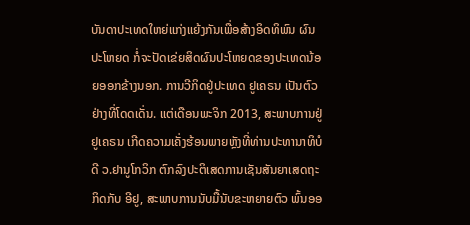ບັນດາປະເທດໃຫຍ່ແກ່ງແຍ້ງກັນເພື່ອສ້າງອິດທິພົນ ຜົນປະໂຫຍດ ກໍ່ຈະປັດເຂ່ຍສິດຜົນປະໂຫຍດຂອງປະເທດນ້ອຍອອກຂ້າງນອກ. ການວີກິດຢູ່ປະເທດ ຢູເຄຣນ ເປັນຕົວຢ່າງທີ່ໂດດເດັ່ນ. ແຕ່ເດືອນພະຈິກ 2013, ສະພາບການຢູ່ຢູເຄຣນ ເກີດຄວາມເຄັ່ງຮ້ອນພາຍຫຼັງທີ່ທ່ານປະທານາທິບໍດີ ວ.ຢານູໂກວິກ ຕົກລົງປະຕິເສດການເຊັນສັນຍາເສດຖະກິດກັບ ອີຢູ, ສະພາບການນັບມື້ນັບຂະຫຍາຍຕົວ ພົ້ນອອ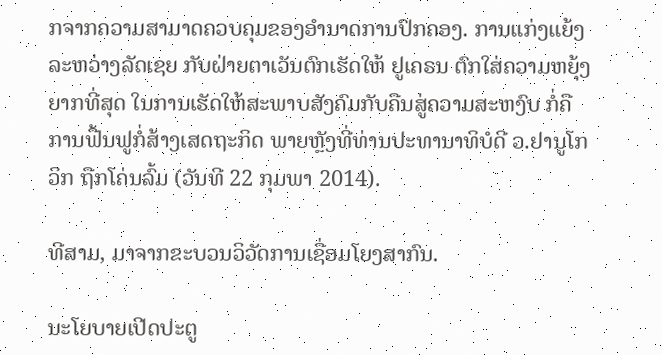ກຈາກຄວາມສາມາດຄວບຄຸມຂອງອຳນາດການປົກຄອງ. ການແກ່ງແຍ້ງລະຫວ່າງລັດເຊຍ ກັບຝ່າຍຕາເວັນຕົກເຮັດໃຫ້ ຢູເຄຣນ ຕົກໃສ່ຄວາມຫຍຸ້ງຍາກທີ່ສຸດ ໃນການເຮັດໃຫ້ສະພາບສັງຄົມກັບຄືນສູ່ຄວາມສະຫງົບ ກໍ່ຄືການຟື້ນຟູກໍ່ສ້າງເສດຖະກິດ ພາຍຫຼັງທີ່ທ່ານປະທານາທິບໍດີ ວ.ຢານູໂກວິກ ຖືກໂຄ່ນລົ້ມ (ວັນທີ 22 ກຸມພາ 2014).

ທີສາມ, ມາຈາກຂະບວນວິວັດການເຊື່ອມໂຍງສາກົນ.

ນະໂຍບາຍເປີດປະຕູ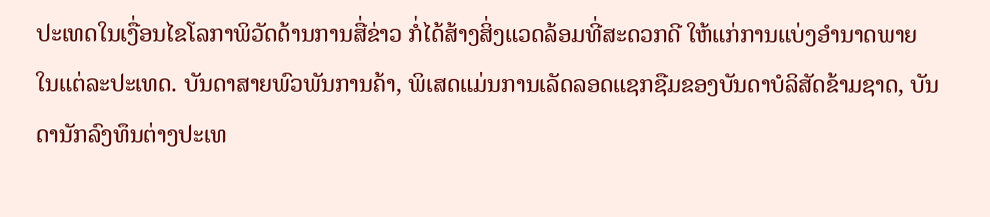ປະເທດໃນເງື່ອນໄຂໂລກາພິວັດດ້ານການສື່ຂ່າວ ກໍ່ໄດ້ສ້າງສິ່ງແວດລ້ອມທີ່ສະດວກດີ ໃຫ້ແກ່ການແບ່ງອຳນາດພາຍໃນແຕ່ລະປະເທດ. ບັນດາສາຍພົວພັນການຄ້າ, ພິເສດແມ່ນການເລັດລອດແຊກຊືມຂອງບັນດາບໍລິສັດຂ້າມຊາດ, ບັນດານັກລົງທຶນຕ່າງປະເທ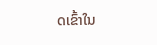ດເຂົ້າໃນ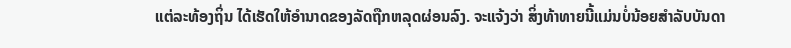ແຕ່ລະທ້ອງຖິ່ນ ໄດ້ເຮັດໃຫ້ອຳນາດຂອງລັດຖືກຫລຸດຜ່ອນລົງ. ຈະແຈ້ງວ່າ ສິ່ງທ້າທາຍນີ້ແມ່ນບໍ່ນ້ອຍສຳລັບບັນດາ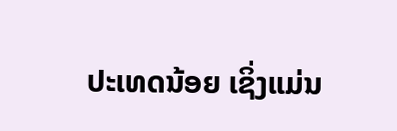ປະເທດນ້ອຍ ເຊິ່ງແມ່ນ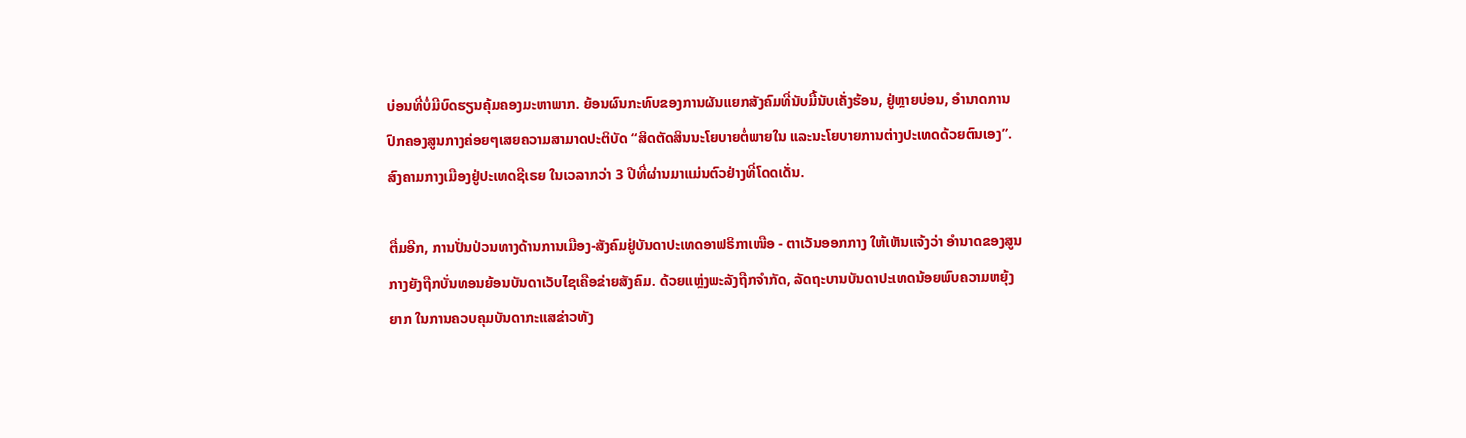ບ່ອນທີ່ບໍ່ມີບົດຮຽນຄຸ້ມຄອງມະຫາພາກ. ຍ້ອນຜົນກະທົບຂອງການຜັນແຍກສັງຄົມທີ່ນັບມື້ນັບເຄັ່ງຮ້ອນ, ຢູ່ຫຼາຍບ່ອນ, ອຳນາດການປົກຄອງສູນກາງຄ່ອຍໆເສຍຄວາມສາມາດປະຕິບັດ “ສິດຕັດສິນນະໂຍບາຍຕໍ່ພາຍໃນ ແລະນະໂຍບາຍການຕ່າງປະເທດດ້ວຍຕົນເອງ”. ສົງຄາມກາງເມືອງຢູ່ປະເທດຊີເຣຍ ໃນເວລາກວ່າ 3 ປີທີ່ຜ່ານມາແມ່ນຕົວຢ່າງທີ່ໂດດເດັ່ນ.

ຕື່ມອີກ, ການປັ່ນປ່ວນທາງດ້ານການເມືອງ-ສັງຄົມຢູ່ບັນດາປະເທດອາຟຣິກາເໜືອ - ຕາເວັນອອກກາງ ໃຫ້ເຫັນແຈ້ງວ່າ ອຳນາດຂອງສູນກາງຍັງຖືກບັ່ນທອນຍ້ອນບັນດາເວັບໄຊເຄືອຂ່າຍສັງຄົມ. ດ້ວຍແຫຼ່ງພະລັງຖືກຈຳກັດ, ລັດຖະບານບັນດາປະເທດນ້ອຍພົບຄວາມຫຍຸ້ງຍາກ ໃນການຄວບຄຸມບັນດາກະແສຂ່າວທັງ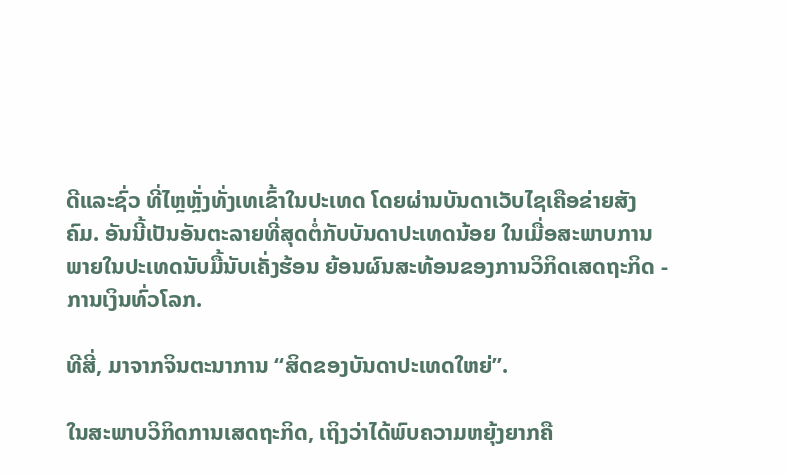ດີແລະຊົ່ວ ທີ່ໄຫຼຫຼັ່ງທັ່ງເທເຂົ້າໃນປະເທດ ໂດຍຜ່ານບັນດາເວັບໄຊເຄືອຂ່າຍສັງຄົມ. ອັນນີ້ເປັນອັນຕະລາຍທີ່ສຸດຕໍ່ກັບບັນດາປະເທດນ້ອຍ ໃນເມື່ອສະພາບການພາຍໃນປະເທດນັບມື້ນັບເຄັ່ງຮ້ອນ ຍ້ອນຜົນສະທ້ອນຂອງການວິກິດເສດຖະກິດ - ການເງິນທົ່ວໂລກ.

ທີສີ່, ມາຈາກຈິນຕະນາການ “ສິດຂອງບັນດາປະເທດໃຫຍ່”.

ໃນສະພາບວິກິດການເສດຖະກິດ, ເຖິງວ່າໄດ້ພົບຄວາມຫຍຸ້ງຍາກຄື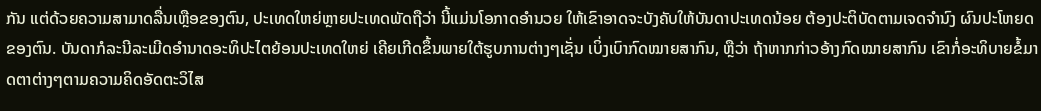ກັນ ແຕ່ດ້ວຍຄວາມສາມາດລື່ນເຫຼືອຂອງຕົນ, ປະເທດໃຫຍ່ຫຼາຍປະເທດພັດຖືວ່າ ນີ້ແມ່ນໂອກາດອຳນວຍ ໃຫ້ເຂົາອາດຈະບັງຄັບໃຫ້ບັນດາປະເທດນ້ອຍ ຕ້ອງປະຕິບັດຕາມເຈດຈຳນົງ ຜົນປະໂຫຍດຂອງຕົນ. ບັນດາກໍລະນີລະເມີດອຳນາດອະທິປະໄຕຍ້ອນປະເທດໃຫຍ່ ເຄີຍເກີດຂຶ້ນພາຍໃຕ້ຮູບການຕ່າງໆເຊັ່ນ ເບິ່ງເບົາກົດໝາຍສາກົນ, ຫຼືວ່າ ຖ້າຫາກກ່າວອ້າງກົດໝາຍສາກົນ ເຂົາກໍ່ອະທິບາຍຂໍ້ມາດຕາຕ່າງໆຕາມຄວາມຄິດອັດຕະວິໄສ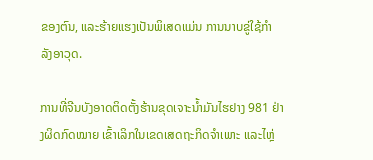ຂອງຕົນ, ແລະຮ້າຍແຮງເປັນພິເສດແມ່ນ ການນາບຂູ່ໃຊ້ກຳລັງອາວຸດ.

ການທີ່ຈີນບັງອາດຕິດຕັ້ງຮ້ານຂຸດເຈາະນ້ຳມັນໄຮຢາງ 981 ຢ່າງຜິດກົດໝາຍ ເຂົ້າເລິກໃນເຂດເສດຖະກິດຈຳເພາະ ແລະໄຫຼ່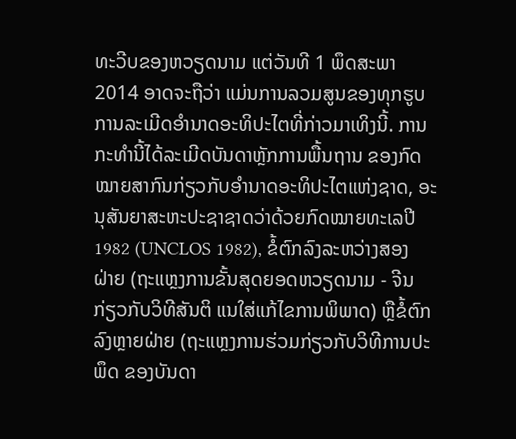ທະວີບຂອງຫວຽດນາມ ແຕ່ວັນທີ 1 ພຶດສະພາ 2014 ອາດຈະຖືວ່າ ແມ່ນການລວມສູນຂອງທຸກຮູບການລະເມີດອຳນາດອະທິປະໄຕທີ່ກ່າວມາເທິງນີ້. ການກະທຳນີ້ໄດ້ລະເມີດບັນດາຫຼັກການພື້ນຖານ ຂອງກົດໝາຍສາກົນກ່ຽວກັບອຳນາດອະທິປະໄຕແຫ່ງຊາດ, ອະນຸສັນຍາສະຫະປະຊາຊາດວ່າດ້ວຍກົດໝາຍທະເລປີ 1982 (UNCLOS 1982), ຂໍ້ຕົກລົງລະຫວ່າງສອງຝ່າຍ (ຖະແຫຼງການຂັ້ນສຸດຍອດຫວຽດນາມ - ຈີນ ກ່ຽວກັບວິທີສັນຕິ ແນໃສ່ແກ້ໄຂການພິພາດ) ຫຼືຂໍ້ຕົກລົງຫຼາຍຝ່າຍ (ຖະແຫຼງການຮ່ວມກ່ຽວກັບວິທີການປະພຶດ ຂອງບັນດາ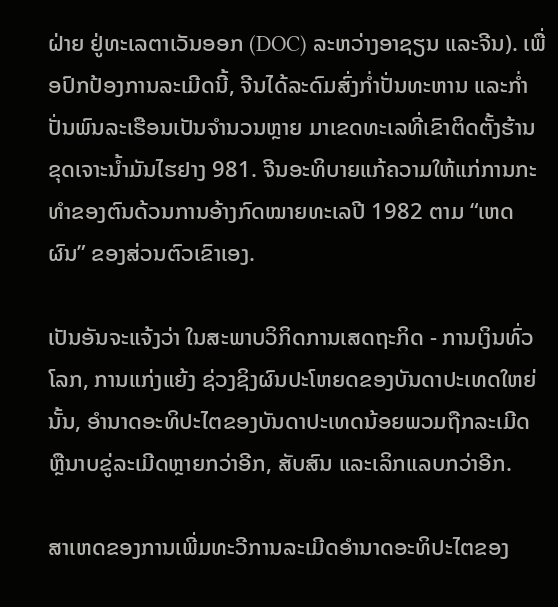ຝ່າຍ ຢູ່ທະເລຕາເວັນອອກ (DOC) ລະຫວ່າງອາຊຽນ ແລະຈີນ). ເພື່ອປົກປ້ອງການລະເມີດນີ້, ຈີນໄດ້ລະດົມສົ່ງກ່ຳປັ່ນທະຫານ ແລະກ່ຳປັ່ນພົນລະເຮືອນເປັນຈຳນວນຫຼາຍ ມາເຂດທະເລທີ່ເຂົາຕິດຕັ້ງຮ້ານຂຸດເຈາະນ້ຳມັນໄຮຢາງ 981. ຈີນອະທິບາຍແກ້ຄວາມໃຫ້ແກ່ການກະທຳຂອງຕົນດ້ວນການອ້າງກົດໝາຍທະເລປີ 1982 ຕາມ “ເຫດຜົນ” ຂອງສ່ວນຕົວເຂົາເອງ.

ເປັນອັນຈະແຈ້ງວ່າ ໃນສະພາບວິກິດການເສດຖະກິດ - ການເງິນທົ່ວໂລກ, ການແກ່ງແຍ້ງ ຊ່ວງຊິງຜົນປະໂຫຍດຂອງບັນດາປະເທດໃຫຍ່ນັ້ນ, ອຳນາດອະທິປະໄຕຂອງບັນດາປະເທດນ້ອຍພວມຖືກລະເມີດ ຫຼືນາບຂູ່ລະເມີດຫຼາຍກວ່າອີກ, ສັບສົນ ແລະເລິກແລບກວ່າອີກ.

ສາເຫດຂອງການເພີ່ມທະວີການລະເມີດອຳນາດອະທິປະໄຕຂອງ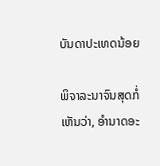ບັນດາປະເທດນ້ອຍ

ພິຈາລະນາຈົນສຸດກໍ່ເຫັນວ່າ, ອຳນາດອະ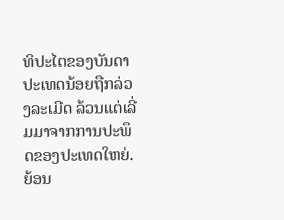ທິປະໄຕຂອງບັນດາປະເທດນ້ອຍຖືກລ່ວງລະເມີດ ລ້ວນແຕ່ເລີ່ມມາຈາກການປະພຶດຂອງປະເທດໃຫຍ່. ຍ້ອນ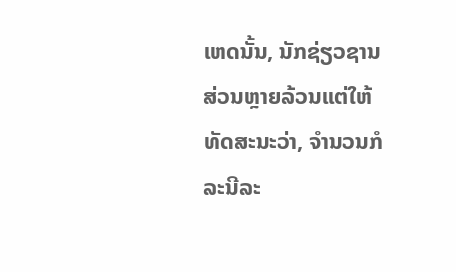ເຫດນັ້ນ, ນັກຊ່ຽວຊານສ່ວນຫຼາຍລ້ວນແຕ່ໃຫ້ທັດສະນະວ່າ, ຈຳນວນກໍລະນີລະ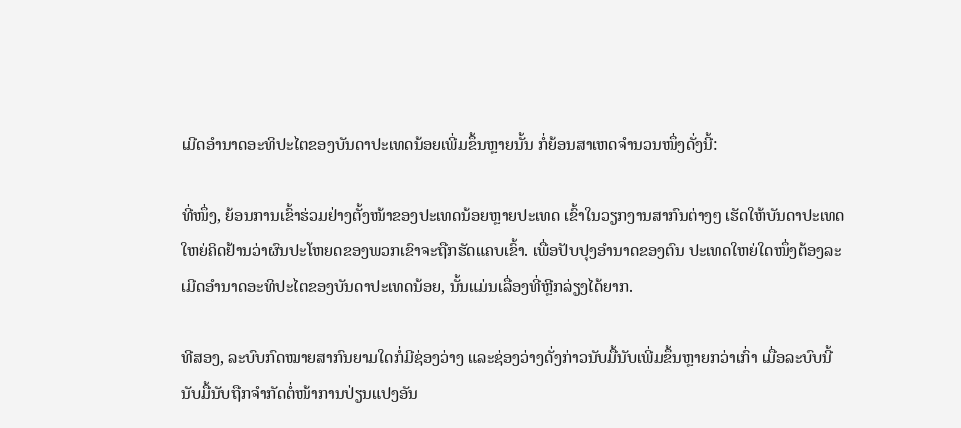ເມີດອຳນາດອະທິປະໄຕຂອງບັນດາປະເທດນ້ອຍເພີ່ມຂຶ້ນຫຼາຍນັ້ນ ກໍ່ຍ້ອນສາເຫດຈຳນວນໜຶ່ງດັ່ງນີ້:

ທີ່ໜຶ່ງ, ຍ້ອນການເຂົ້າຮ່ວມຢ່າງຕັ້ງໜ້າຂອງປະເທດນ້ອຍຫຼາຍປະເທດ ເຂົ້າໃນວຽກງານສາກົນຕ່າງໆ ເຮັດໃຫ້ບັນດາປະເທດໃຫຍ່ຄິດຢ້ານວ່າຜົນປະໂຫຍດຂອງພວກເຂົາຈະຖືກຮັດແຄບເຂົ້າ. ເພື່ອປັບປຸງອຳນາດຂອງຕົນ ປະເທດໃຫຍ່ໃດໜຶ່ງຕ້ອງລະເມີດອຳນາດອະທິປະໄຕຂອງບັນດາປະເທດນ້ອຍ, ນັ້ນແມ່ນເລື່ອງທີ່ຫຼີກລ່ຽງໄດ້ຍາກ.

ທີສອງ, ລະບົບກົດໝາຍສາກົນຍາມໃດກໍ່ມີຊ່ອງວ່າງ ແລະຊ່ອງວ່າງດັ່ງກ່າວນັບມື້ນັບເພີ່ມຂຶ້ນຫຼາຍກວ່າເກົ່າ ເມື່ອລະບົບນີ້ນັບມື້ນັບຖືກຈຳກັດຕໍ່ໜ້າການປ່ຽນແປງອັນ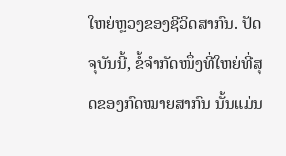ໃຫຍ່ຫຼວງຂອງຊີວິດສາກົນ. ປັດຈຸບັນນີ້, ຂໍ້ຈຳກັດໜຶ່ງທີ່ໃຫຍ່ທີ່ສຸດຂອງກົດໝາຍສາກົນ ນັ້ນແມ່ນ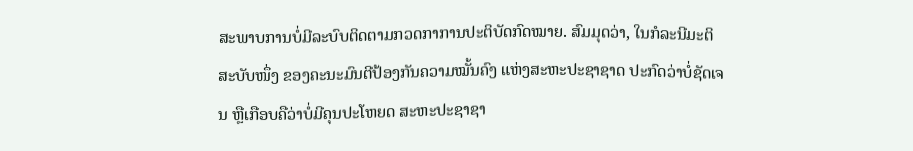ສະພາບການບໍ່ມີລະບົບຕິດຕາມກວດກາການປະຕິບັດກົດໝາຍ. ສົມມຸດວ່າ, ໃນກໍລະນີມະຕິສະບັບໜຶ່ງ ຂອງຄະນະມົນຕີປ້ອງກັນຄວາມໝັ້ນຄົງ ແຫ່ງສະຫະປະຊາຊາດ ປະກົດວ່າບໍ່ຊັດເຈນ ຫຼືເກືອບຄືວ່າບໍ່ມີຄຸນປະໂຫຍດ ສະຫະປະຊາຊາ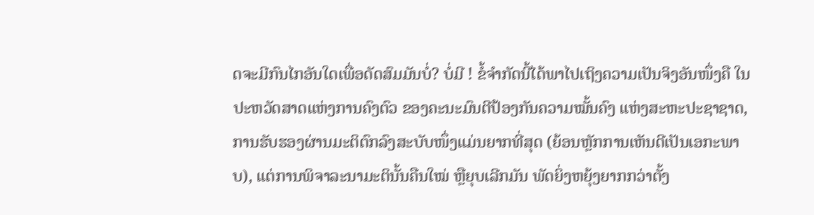ດຈະມີກົນໄກອັນໃດເພື່ອດັດສົມມັນບໍ່? ບໍ່ມີ ! ຂໍ້ຈຳກັດນີ້ໄດ້ພາໄປເຖິງຄວາມເປັນຈິງອັນໜຶ່ງຄື ໃນປະຫວັດສາດແຫ່ງການຄົງຕົວ ຂອງຄະນະມົນຕີປ້ອງກັນຄວາມໝັ້ນຄົງ ແຫ່ງສະຫະປະຊາຊາດ, ການຮັບຮອງຜ່ານມະຕິຕົກລົງສະບັບໜຶ່ງແມ່ນຍາກທີ່ສຸດ (ຍ້ອນຫຼັກການເຫັນດີເປັນເອກະພາບ), ແຕ່ການພິຈາລະນາມະຕິນັ້ນຄືນໃໝ່ ຫຼືຍຸບເລີກມັນ ພັດຍິ່ງຫຍຸ້ງຍາກກວ່າຕັ້ງ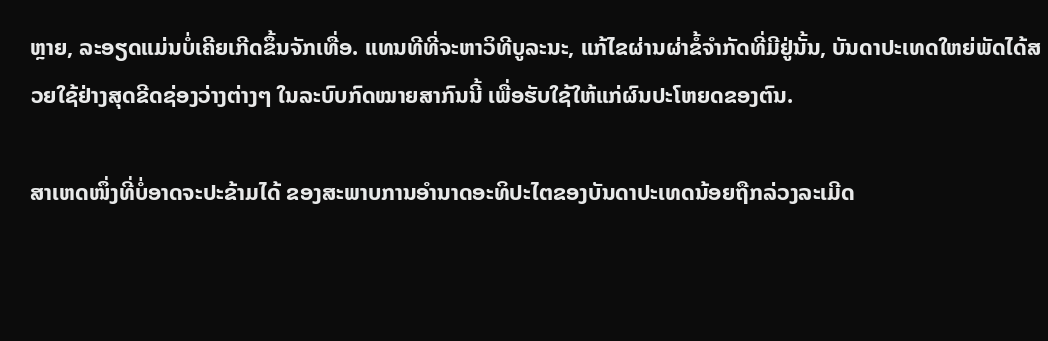ຫຼາຍ, ລະອຽດແມ່ນບໍ່ເຄີຍເກີດຂຶ້ນຈັກເທື່ອ. ແທນທີທີ່ຈະຫາວິທີບູລະນະ, ແກ້ໄຂຜ່ານຜ່າຂໍ້ຈຳກັດທີ່ມີຢູ່ນັ້ນ, ບັນດາປະເທດໃຫຍ່ພັດໄດ້ສວຍໃຊ້ຢ່າງສຸດຂີດຊ່ອງວ່າງຕ່າງໆ ໃນລະບົບກົດໝາຍສາກົນນີ້ ເພື່ອຮັບໃຊ້ໃຫ້ແກ່ຜົນປະໂຫຍດຂອງຕົນ.

ສາເຫດໜຶ່ງທີ່ບໍ່ອາດຈະປະຂ້າມໄດ້ ຂອງສະພາບການອຳນາດອະທິປະໄຕຂອງບັນດາປະເທດນ້ອຍຖືກລ່ວງລະເມີດ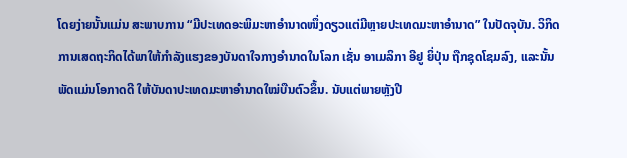ໂດຍງ່າຍນັ້ນແມ່ນ ສະພາບການ “ມີປະເທດອະພິມະຫາອຳນາດໜຶ່ງດຽວແຕ່ມີຫຼາຍປະເທດມະຫາອຳນາດ” ໃນປັດຈຸບັນ. ວິກິດການເສດຖະກິດໄດ້ພາໃຫ້ກຳລັງແຮງຂອງບັນດາໃຈກາງອຳນາດໃນໂລກ ເຊັ່ນ ອາເມລິກາ ອີຢູ ຍິ່ປຸ່ນ ຖືກຊຸດໂຊມລົງ, ແລະນັ້ນພັດແມ່ນໂອກາດດີ ໃຫ້ບັນດາປະເທດມະຫາອຳນາດໃໝ່ບືນຕົວຂຶ້ນ. ນັບແຕ່ພາຍຫຼັງປີ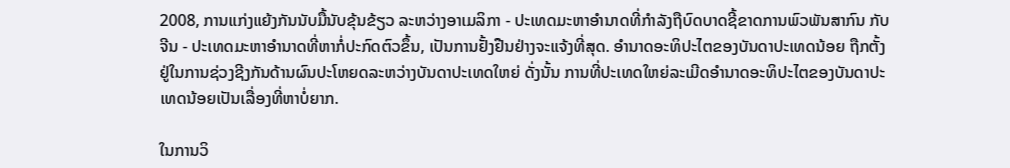2008, ການແກ່ງແຍ້ງກັນນັບມື້ນັບຂຸ້ນຂ້ຽວ ລະຫວ່າງອາເມລິກາ - ປະເທດມະຫາອຳນາດທີ່ກຳລັງຖືບົດບາດຊີ້ຂາດການພົວພັນສາກົນ ກັບຈີນ - ປະເທດມະຫາອຳນາດທີ່ຫາກໍ່ປະກົດຕົວຂຶ້ນ, ເປັນການຢັ້ງຢືນຢ່າງຈະແຈ້ງທີ່ສຸດ. ອຳນາດອະທິປະໄຕຂອງບັນດາປະເທດນ້ອຍ ຖືກຕັ້ງຢູ່ໃນການຊ່ວງຊີງກັນດ້ານຜົນປະໂຫຍດລະຫວ່າງບັນດາປະເທດໃຫຍ່ ດັ່ງນັ້ນ ການທີ່ປະເທດໃຫຍ່ລະເມີດອຳນາດອະທິປະໄຕຂອງບັນດາປະເທດນ້ອຍເປັນເລື່ອງທີ່ຫາບໍ່ຍາກ.

ໃນການວິ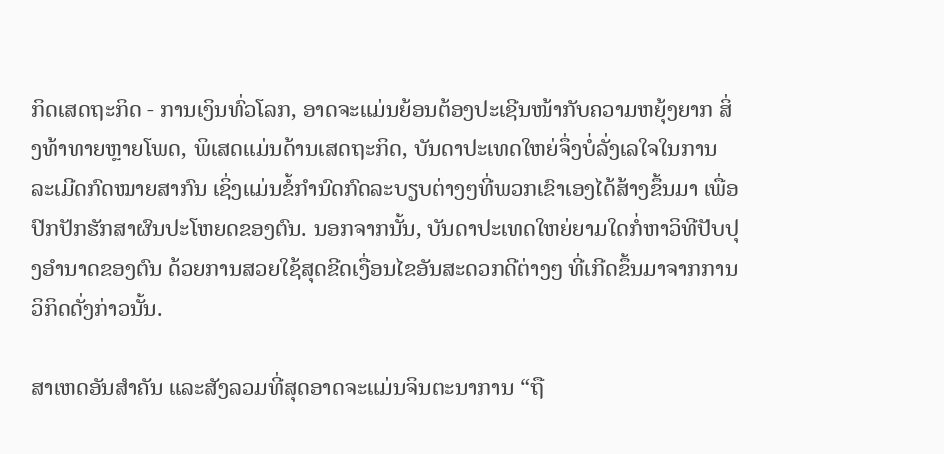ກິດເສດຖະກິດ - ການເງິນທົ່ວໂລກ, ອາດຈະແມ່ນຍ້ອນຕ້ອງປະເຊີນໜ້າກັບຄວາມຫຍຸ້ງຍາກ ສິ່ງທ້າທາຍຫຼາຍໂພດ, ພິເສດແມ່ນດ້ານເສດຖະກິດ, ບັນດາປະເທດໃຫຍ່ຈຶ່ງບໍ່ລັ່ງເລໃຈໃນການລະເມີດກົດໝາຍສາກົນ ເຊິ່ງແມ່ນຂໍ້ກຳນົດກົດລະບຽບຕ່າງໆທີ່ພວກເຂົາເອງໄດ້ສ້າງຂຶ້ນມາ ເພື່ອປົກປັກຮັກສາຜົນປະໂຫຍດຂອງຕົນ. ນອກຈາກນັ້ນ, ບັນດາປະເທດໃຫຍ່ຍາມໃດກໍ່ຫາວິທີປັບປຸງອຳນາດຂອງຕົນ ດ້ວຍການສວຍໃຊ້ສຸດຂີດເງື່ອນໄຂອັນສະດວກດີຕ່າງໆ ທີ່ເກີດຂຶ້ນມາຈາກການວິກິດດັ່ງກ່າວນັ້ນ.

ສາເຫດອັນສຳຄັນ ແລະສັງລວມທີ່ສຸດອາດຈະແມ່ນຈິນຕະນາການ “ຖື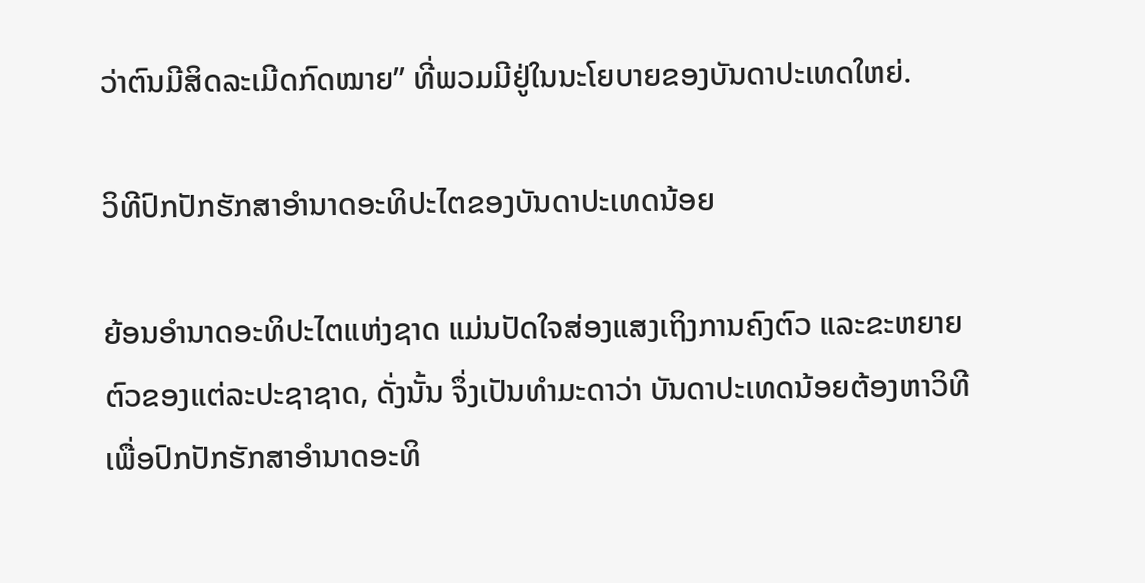ວ່າຕົນມີສິດລະເມີດກົດໝາຍ” ທີ່ພວມມີຢູ່ໃນນະໂຍບາຍຂອງບັນດາປະເທດໃຫຍ່.

ວິທີປົກປັກຮັກສາອຳນາດອະທິປະໄຕຂອງບັນດາປະເທດນ້ອຍ

ຍ້ອນອຳນາດອະທິປະໄຕແຫ່ງຊາດ ແມ່ນປັດໃຈສ່ອງແສງເຖິງການຄົງຕົວ ແລະຂະຫຍາຍຕົວຂອງແຕ່ລະປະຊາຊາດ, ດັ່ງນັ້ນ ຈຶ່ງເປັນທຳມະດາວ່າ ບັນດາປະເທດນ້ອຍຕ້ອງຫາວິທີເພື່ອປົກປັກຮັກສາອຳນາດອະທິ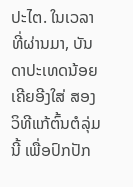ປະໄຕ. ໃນເວລາທີ່ຜ່ານມາ, ບັນດາປະເທດນ້ອຍເຄີຍອີງໃສ່ ສອງວິທີແກ້ຕົ້ນຕໍລຸ່ມນີ້ ເພື່ອປົກປັກ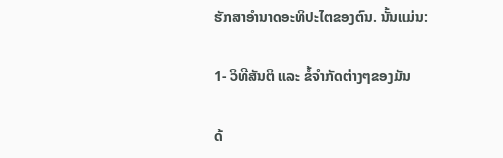ຮັກສາອຳນາດອະທິປະໄຕຂອງຕົນ. ນັ້ນແມ່ນ:

1- ວິທີສັນຕິ ແລະ ຂໍ້ຈຳກັດຕ່າງໆຂອງມັນ

ດ້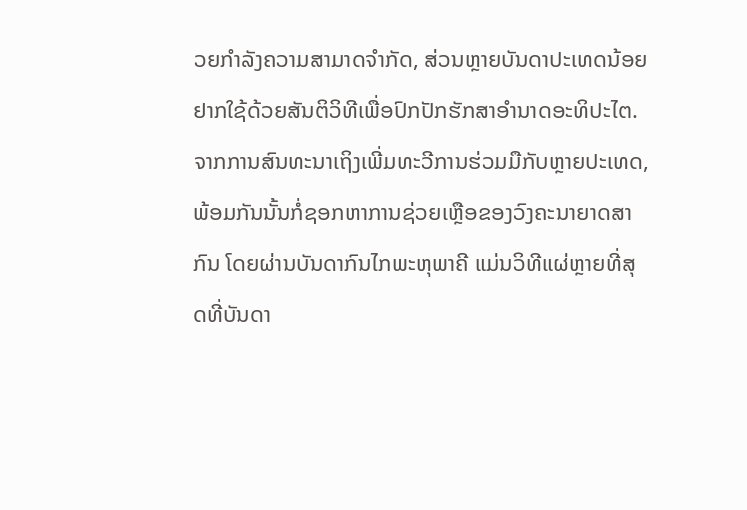ວຍກຳລັງຄວາມສາມາດຈຳກັດ, ສ່ວນຫຼາຍບັນດາປະເທດນ້ອຍຢາກໃຊ້ດ້ວຍສັນຕິວິທີເພື່ອປົກປັກຮັກສາອຳນາດອະທິປະໄຕ. ຈາກການສົນທະນາເຖິງເພີ່ມທະວີການຮ່ວມມືກັບຫຼາຍປະເທດ, ພ້ອມກັນນັ້ນກໍ່ຊອກຫາການຊ່ວຍເຫຼືອຂອງວົງຄະນາຍາດສາກົນ ໂດຍຜ່ານບັນດາກົນໄກພະຫຸພາຄີ ແມ່ນວິທີແຜ່ຫຼາຍທີ່ສຸດທີ່ບັນດາ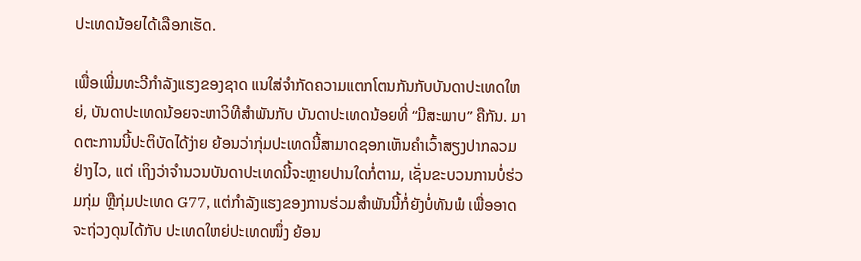ປະເທດນ້ອຍໄດ້ເລືອກເຮັດ.

ເພື່ອເພີ່ມທະວີກຳລັງແຮງຂອງຊາດ ແນໃສ່ຈຳກັດຄວາມແຕກໂຕນກັນກັບບັນດາປະເທດໃຫຍ່, ບັນດາປະເທດນ້ອຍຈະຫາວິທີສຳພັນກັບ ບັນດາປະເທດນ້ອຍທີ່ “ມີສະພາບ” ຄືກັນ. ມາດຕະການນີ້ປະຕິບັດໄດ້ງ່າຍ ຍ້ອນວ່າກຸ່ມປະເທດນີ້ສາມາດຊອກເຫັນຄຳເວົ້າສຽງປາກລວມຢ່າງໄວ, ແຕ່ ເຖິງວ່າຈຳນວນບັນດາປະເທດນີ້ຈະຫຼາຍປານໃດກໍ່ຕາມ, ເຊັ່ນຂະບວນການບໍ່ຮ່ວມກຸ່ມ ຫຼືກຸ່ມປະເທດ G77, ແຕ່ກຳລັງແຮງຂອງການຮ່ວມສຳພັນນີ້ກໍ່ຍັງບໍ່ທັນພໍ ເພື່ອອາດຈະຖ່ວງດຸນໄດ້ກັບ ປະເທດໃຫຍ່ປະເທດໜຶ່ງ ຍ້ອນ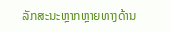ລັກສະນະຫຼາກຫຼາຍທາງດ້ານ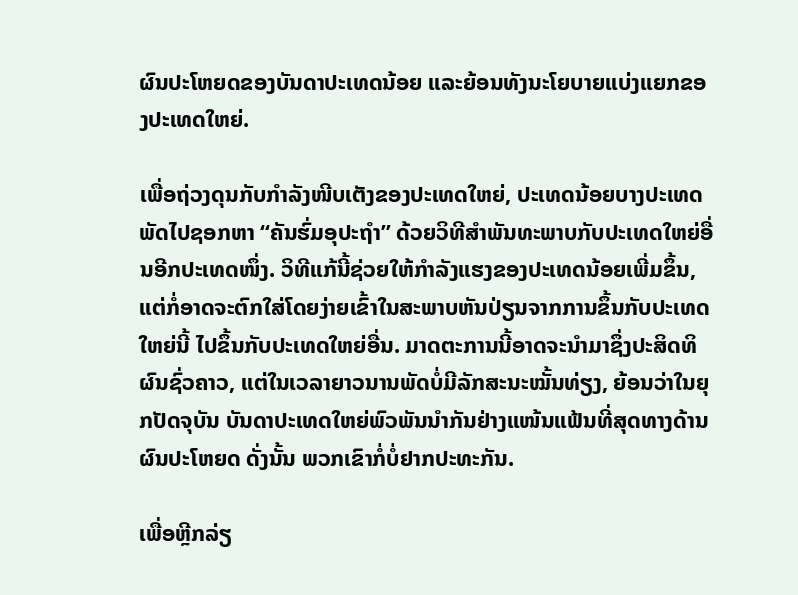ຜົນປະໂຫຍດຂອງບັນດາປະເທດນ້ອຍ ແລະຍ້ອນທັງນະໂຍບາຍແບ່ງແຍກຂອງປະເທດໃຫຍ່.

ເພື່ອຖ່ວງດຸນກັບກຳລັງໜີບເຕັງຂອງປະເທດໃຫຍ່, ປະເທດນ້ອຍບາງປະເທດພັດໄປຊອກຫາ “ຄັນຮົ່ມອຸປະຖຳ” ດ້ວຍວິທີສຳພັນທະພາບກັບປະເທດໃຫຍ່ອື່ນອີກປະເທດໜຶ່ງ. ວິທີແກ້ນີ້ຊ່ວຍໃຫ້ກຳລັງແຮງຂອງປະເທດນ້ອຍເພີ່ມຂຶ້ນ, ແຕ່ກໍ່ອາດຈະຕົກໃສ່ໂດຍງ່າຍເຂົ້າໃນສະພາບຫັນປ່ຽນຈາກການຂຶ້ນກັບປະເທດໃຫຍ່ນີ້ ໄປຂຶ້ນກັບປະເທດໃຫຍ່ອື່ນ. ມາດຕະການນີ້ອາດຈະນຳມາຊຶ່ງປະສິດທິຜົນຊົ່ວຄາວ, ແຕ່ໃນເວລາຍາວນານພັດບໍ່ມີລັກສະນະໝັ້ນທ່ຽງ, ຍ້ອນວ່າໃນຍຸກປັດຈຸບັນ ບັນດາປະເທດໃຫຍ່ພົວພັນນຳກັນຢ່າງແໜ້ນແຟ້ນທີ່ສຸດທາງດ້ານຜົນປະໂຫຍດ ດັ່ງນັ້ນ ພວກເຂົາກໍ່ບໍ່ຢາກປະທະກັນ.

ເພື່ອຫຼີກລ່ຽ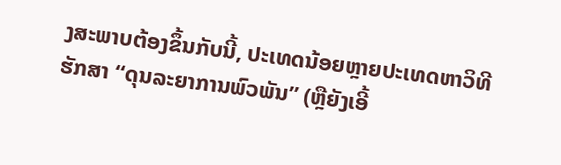ງສະພາບຕ້ອງຂຶ້ນກັບນີ້, ປະເທດນ້ອຍຫຼາຍປະເທດຫາວິທີຮັກສາ “ດຸນລະຍາການພົວພັນ” (ຫຼືຍັງເອີ້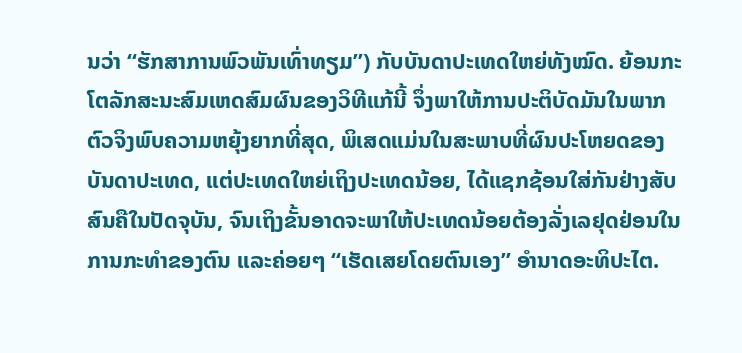ນວ່າ “ຮັກສາການພົວພັນເທົ່າທຽມ”) ກັບບັນດາປະເທດໃຫຍ່ທັງໝົດ. ຍ້ອນກະໂຕລັກສະນະສົມເຫດສົມຜົນຂອງວິທີແກ້ນີ້ ຈຶ່ງພາໃຫ້ການປະຕິບັດມັນໃນພາກຕົວຈິງພົບຄວາມຫຍຸ້ງຍາກທີ່ສຸດ, ພິເສດແມ່ນໃນສະພາບທີ່ຜົນປະໂຫຍດຂອງບັນດາປະເທດ, ແຕ່ປະເທດໃຫຍ່ເຖິງປະເທດນ້ອຍ, ໄດ້ແຊກຊ້ອນໃສ່ກັນຢ່າງສັບສົນຄືໃນປັດຈຸບັນ, ຈົນເຖິງຂັ້ນອາດຈະພາໃຫ້ປະເທດນ້ອຍຕ້ອງລັ່ງເລຢຸດຢ່ອນໃນການກະທຳຂອງຕົນ ແລະຄ່ອຍໆ “ເຮັດເສຍໂດຍຕົນເອງ” ອຳນາດອະທິປະໄຕ.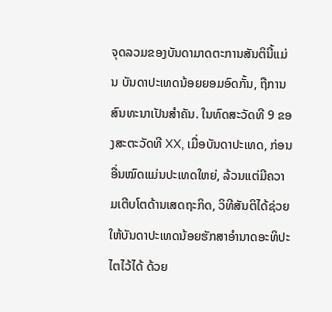ຈຸດລວມຂອງບັນດາມາດຕະການສັນຕິນີ້ແມ່ນ ບັນດາປະເທດນ້ອຍຍອມອົດກັ້ນ, ຖືການສົນທະນາເປັນສຳຄັນ. ໃນທົດສະວັດທີ 9 ຂອງສະຕະວັດທີ XX, ເມື່ອບັນດາປະເທດ, ກ່ອນອື່ນໝົດແມ່ນປະເທດໃຫຍ່, ລ້ວນແຕ່ມີຄວາມເຕີບໂຕດ້ານເສດຖະກິດ, ວິທີສັນຕິໄດ້ຊ່ວຍໃຫ້ບັນດາປະເທດນ້ອຍຮັກສາອຳນາດອະທິປະໄຕໄວ້ໄດ້ ດ້ວຍ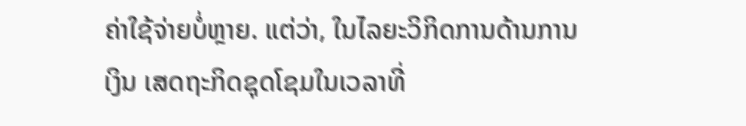ຄ່າໃຊ້ຈ່າຍບໍ່ຫຼາຍ. ແຕ່ວ່າ, ໃນໄລຍະວິກິດການດ້ານການເງິນ ເສດຖະກິດຊຸດໂຊມໃນເວລາທີ່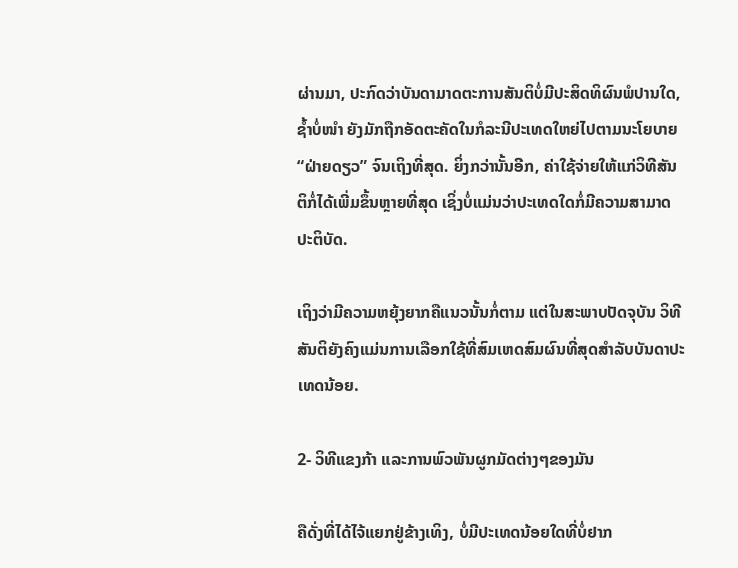ຜ່ານມາ, ປະກົດວ່າບັນດາມາດຕະການສັນຕິບໍ່ມີປະສິດທິຜົນພໍປານໃດ, ຊ້ຳບໍ່ໜຳ ຍັງມັກຖືກອັດຕະຄັດໃນກໍລະນີປະເທດໃຫຍ່ໄປຕາມນະໂຍບາຍ “ຝ່າຍດຽວ” ຈົນເຖິງທີ່ສຸດ. ຍິ່ງກວ່ານັ້ນອີກ, ຄ່າໃຊ້ຈ່າຍໃຫ້ແກ່ວິທີສັນຕິກໍ່ໄດ້ເພີ່ມຂຶ້ນຫຼາຍທີ່ສຸດ ເຊິ່ງບໍ່ແມ່ນວ່າປະເທດໃດກໍ່ມີຄວາມສາມາດປະຕິບັດ.

ເຖິງວ່າມີຄວາມຫຍຸ້ງຍາກຄືແນວນັ້ນກໍ່ຕາມ ແຕ່ໃນສະພາບປັດຈຸບັນ ວິທີສັນຕິຍັງຄົງແມ່ນການເລືອກໃຊ້ທີ່ສົມເຫດສົມຜົນທີ່ສຸດສຳລັບບັນດາປະເທດນ້ອຍ.

2- ວິທີແຂງກ້າ ແລະການພົວພັນຜູກມັດຕ່າງໆຂອງມັນ

ຄືດັ່ງທີ່ໄດ້ໄຈ້ແຍກຢູ່ຂ້າງເທິງ, ບໍ່ມີປະເທດນ້ອຍໃດທີ່ບໍ່ຢາກ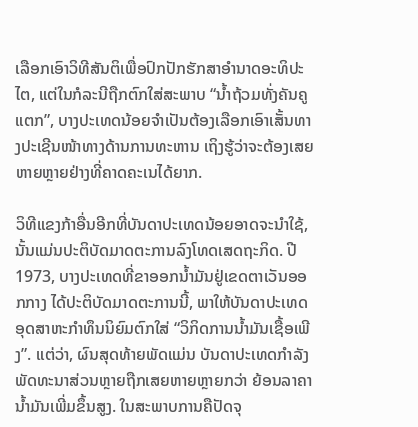ເລືອກເອົາວິທີສັນຕິເພື່ອປົກປັກຮັກສາອຳນາດອະທິປະໄຕ, ແຕ່ໃນກໍລະນີຖືກຕົກໃສ່ສະພາບ “ນ້ຳຖ້ວມທັ່ງຄັນຄູແຕກ”, ບາງປະເທດນ້ອຍຈຳເປັນຕ້ອງເລືອກເອົາເສັ້ນທາງປະເຊີນໜ້າທາງດ້ານການທະຫານ ເຖິງຮູ້ວ່າຈະຕ້ອງເສຍຫາຍຫຼາຍຢ່າງທີ່ຄາດຄະເນໄດ້ຍາກ.

ວິທີແຂງກ້າອື່ນອີກທີ່ບັນດາປະເທດນ້ອຍອາດຈະນຳໃຊ້, ນັ້ນແມ່ນປະຕິບັດມາດຕະການລົງໂທດເສດຖະກິດ. ປີ 1973, ບາງປະເທດທີ່ຂາອອກນ້ຳມັນຢູ່ເຂດຕາເວັນອອກກາງ ໄດ້ປະຕິບັດມາດຕະການນີ້, ພາໃຫ້ບັນດາປະເທດອຸດສາຫະກຳທຶນນິຍົມຕົກໃສ່ “ວິກິດການນ້ຳມັນເຊື້ອເພີງ”. ແຕ່ວ່າ, ຜົນສຸດທ້າຍພັດແມ່ນ ບັນດາປະເທດກຳລັງພັດທະນາສ່ວນຫຼາຍຖືກເສຍຫາຍຫຼາຍກວ່າ ຍ້ອນລາຄານ້ຳມັນເພີ່ມຂຶ້ນສູງ. ໃນສະພາບການຄືປັດຈຸ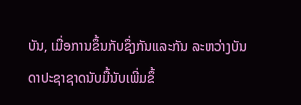ບັນ, ເມື່ອການຂຶ້ນກັບຊຶ່ງກັນແລະກັນ ລະຫວ່າງບັນດາປະຊາຊາດນັບມື້ນັບເພີ່ມຂຶ້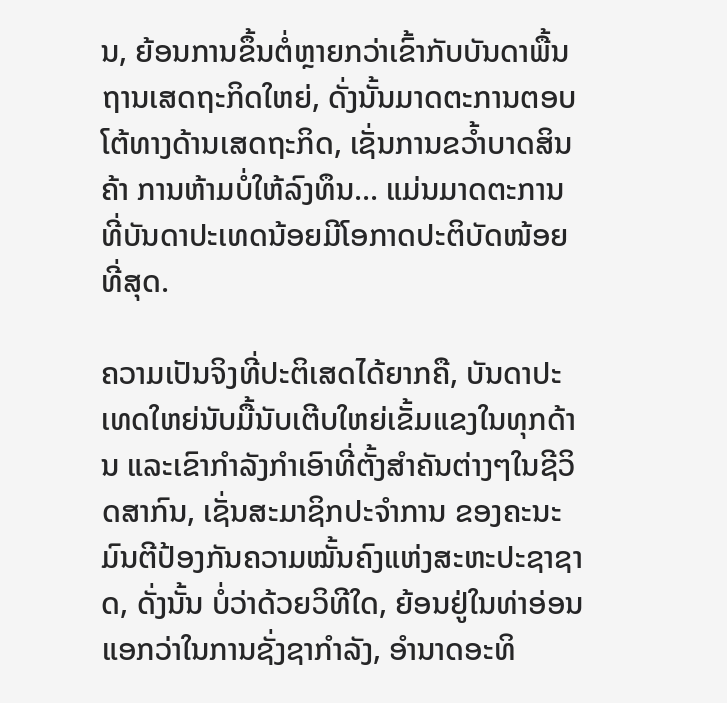ນ, ຍ້ອນການຂຶ້ນຕໍ່ຫຼາຍກວ່າເຂົ້າກັບບັນດາພື້ນຖານເສດຖະກິດໃຫຍ່, ດັ່ງນັ້ນມາດຕະການຕອບໂຕ້ທາງດ້ານເສດຖະກິດ, ເຊັ່ນການຂວ້ຳບາດສິນຄ້າ ການຫ້າມບໍ່ໃຫ້ລົງທຶນ... ແມ່ນມາດຕະການທີ່ບັນດາປະເທດນ້ອຍມີໂອກາດປະຕິບັດໜ້ອຍທີ່ສຸດ.

ຄວາມເປັນຈິງທີ່ປະຕິເສດໄດ້ຍາກຄື, ບັນດາປະເທດໃຫຍ່ນັບມື້ນັບເຕີບໃຫຍ່ເຂັ້ມແຂງໃນທຸກດ້ານ ແລະເຂົາກຳລັງກຳເອົາທີ່ຕັ້ງສຳຄັນຕ່າງໆໃນຊີວິດສາກົນ, ເຊັ່ນສະມາຊິກປະຈຳການ ຂອງຄະນະມົນຕີປ້ອງກັນຄວາມໝັ້ນຄົງແຫ່ງສະຫະປະຊາຊາດ, ດັ່ງນັ້ນ ບໍ່ວ່າດ້ວຍວິທີໃດ, ຍ້ອນຢູ່ໃນທ່າອ່ອນແອກວ່າໃນການຊັ່ງຊາກຳລັງ, ອຳນາດອະທິ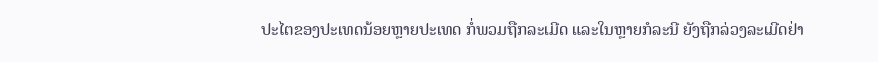ປະໄຕຂອງປະເທດນ້ອຍຫຼາຍປະເທດ ກໍ່ພວມຖືກລະເມີດ ແລະໃນຫຼາຍກໍລະນີ ຍັງຖືກລ່ວງລະເມີດຢ່າ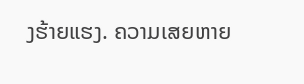ງຮ້າຍແຮງ. ຄວາມເສຍຫາຍ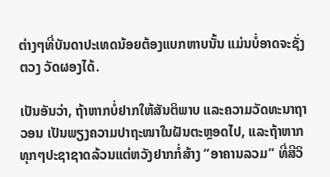ຕ່າງໆທີ່ບັນດາປະເທດນ້ອຍຕ້ອງແບກຫາບນັ້ນ ແມ່ນບໍ່ອາດຈະຊັ່ງຕວງ ວັດຜອງໄດ້.

ເປັນອັນວ່າ, ຖ້າຫາກບໍ່ຢາກໃຫ້ສັນຕິພາບ ແລະຄວາມວັດທະນາຖາວອນ ເປັນພຽງຄວາມປາຖະໜາໃນຝັນຕະຫຼອດໄປ, ແລະຖ້າຫາກທຸກໆປະຊາຊາດລ້ວນແຕ່ຫວັງຢາກກໍ່ສ້າງ “ອາຄານລວມ” ທີ່ສີວິ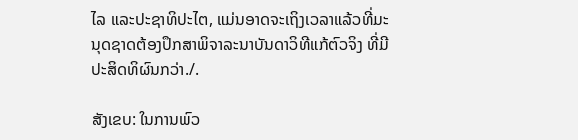ໄລ ແລະປະຊາທິປະໄຕ, ແມ່ນອາດຈະເຖິງເວລາແລ້ວທີ່ມະນຸດຊາດຕ້ອງປຶກສາພິຈາລະນາບັນດາວິທີແກ້ຕົວຈິງ ທີ່ມີປະສິດທິຜົນກວ່າ./.

ສັງເຂບ: ໃນການພົວ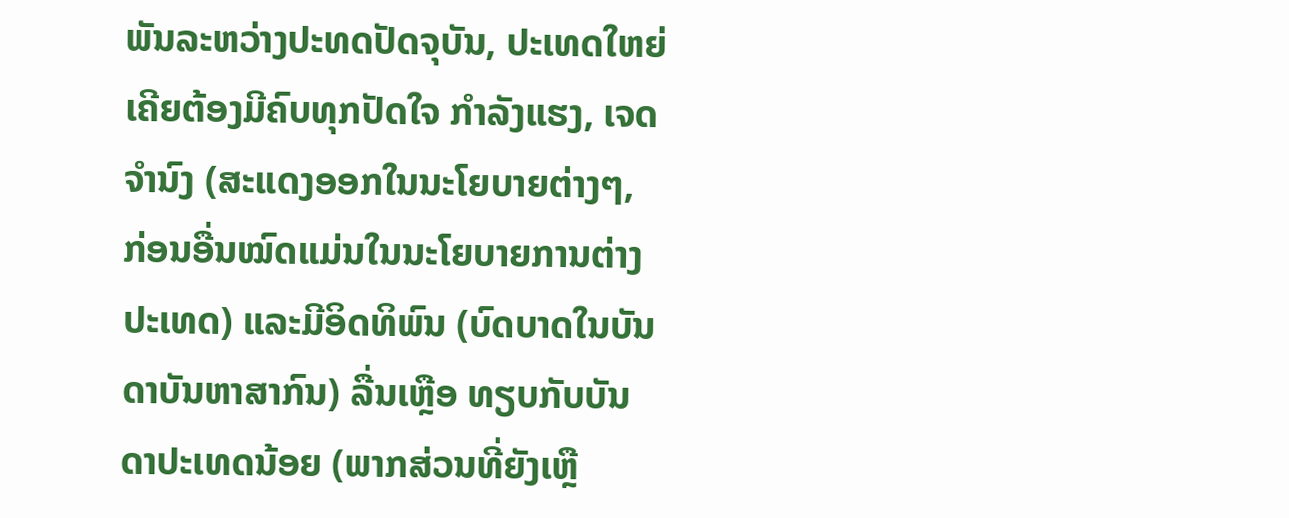ພັນລະຫວ່າງປະທດປັດຈຸບັນ, ປະເທດໃຫຍ່ເຄີຍຕ້ອງມີຄົບທຸກປັດໃຈ ກຳລັງແຮງ, ເຈດຈຳນົງ (ສະແດງອອກໃນນະໂຍບາຍຕ່າງໆ, ກ່ອນອື່ນໝົດແມ່ນໃນນະໂຍບາຍການຕ່າງປະເທດ) ແລະມີອິດທິພົນ (ບົດບາດໃນບັນດາບັນຫາສາກົນ) ລື່ນເຫຼືອ ທຽບກັບບັນດາປະເທດນ້ອຍ (ພາກສ່ວນທີ່ຍັງເຫຼື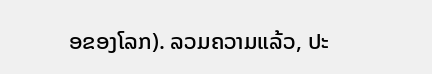ອຂອງໂລກ). ລວມຄວາມແລ້ວ, ປະ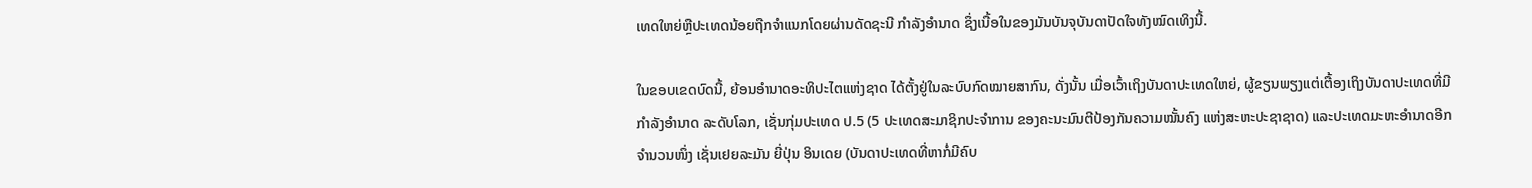ເທດໃຫຍ່ຫຼືປະເທດນ້ອຍຖືກຈຳແນກໂດຍຜ່ານດັດຊະນີ ກຳລັງອຳນາດ ຊຶ່ງເນື້ອໃນຂອງມັນບັນຈຸບັນດາປັດໃຈທັງໝົດເທິງນີ້.

ໃນຂອບເຂດບົດນີ້, ຍ້ອນອຳນາດອະທິປະໄຕແຫ່ງຊາດ ໄດ້ຕັ້ງຢູ່ໃນລະບົບກົດໝາຍສາກົນ, ດັ່ງນັ້ນ ເມື່ອເວົ້າເຖິງບັນດາປະເທດໃຫຍ່, ຜູ້ຂຽນພຽງແຕ່ເຕື້ອງເຖິງບັນດາປະເທດທີ່ມີກຳລັງອຳນາດ ລະດັບໂລກ, ເຊັ່ນກຸ່ມປະເທດ ປ.5 (5 ປະເທດສະມາຊິກປະຈຳການ ຂອງຄະນະມົນຕີປ້ອງກັນຄວາມໝັ້ນຄົງ ແຫ່ງສະຫະປະຊາຊາດ) ແລະປະເທດມະຫະອຳນາດອີກຈຳນວນໜຶ່ງ ເຊັ່ນເຢຍລະມັນ ຍີ່ປຸ່ນ ອິນເດຍ (ບັນດາປະເທດທີ່ຫາກໍ່ມີຄົບ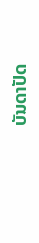ບັນດາປັດ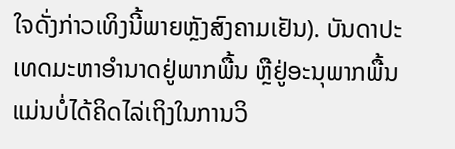ໃຈດັ່ງກ່າວເທິງນີ້ພາຍຫຼັງສົງຄາມເຢັນ). ບັນດາປະເທດມະຫາອຳນາດຢູ່ພາກພື້ນ ຫຼືຢູ່ອະນຸພາກພື້ນ ແມ່ນບໍ່ໄດ້ຄິດໄລ່ເຖິງໃນການວິ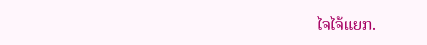ໄຈໄຈ້ແຍກ.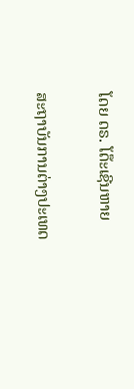ໂດຍ ດຣ. ໂດ໊ະເຊີນຫາຍ

ສະຖາບັນການຕ່າງປະເທດ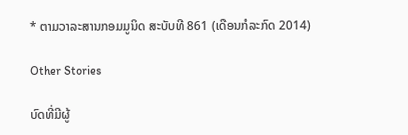* ຕາມວາລະສານກອມມູນິດ ສະບັບທີ 861 (ເດືອນກໍລະກົດ 2014)

Other Stories

ບົດທີ່ມີຜູ້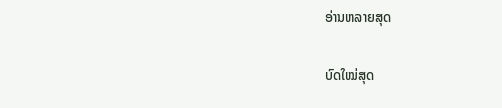ອ່ານຫລາຍສຸດ

ບົດໃໝ່ສຸດ